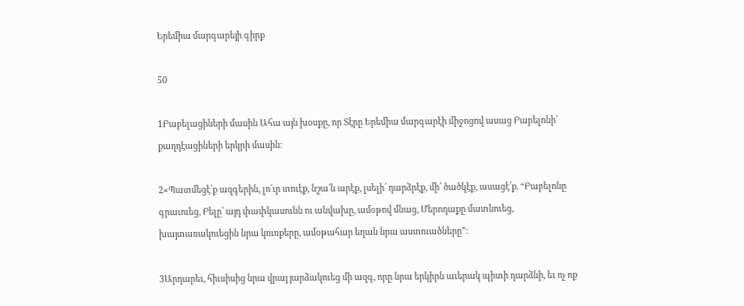Երեմիա մարգարեյի գիրք

50

1Բաբելացիների մասին Ահա այն խօսքը, որ Տէրը Երեմիա մարգարէի միջոցով ասաց Բաբելոնի՝ քաղդէացիների երկրի մասին։

2«Պատմեցէ՛ք ազգերին, լո՛ւր տուէք, նշա՛ն արէք, լսելի՛ դարձրէք, մի՛ ծածկէք, ասացէ՛ք. “Բաբելոնը գրաւուեց, Բելը՝ այդ փափկասունն ու անվախը, ամօթով մնաց, Մերոդաքը մատնուեց, խայտառակուեցին նրա կուռքերը, ամօթահար եղան նրա աստուածները”։

3Արդարեւ, հիւսիսից նրա վրայ յարձակուեց մի ազգ, որը նրա երկիրն աւերակ պիտի դարձնի, եւ ոչ ոք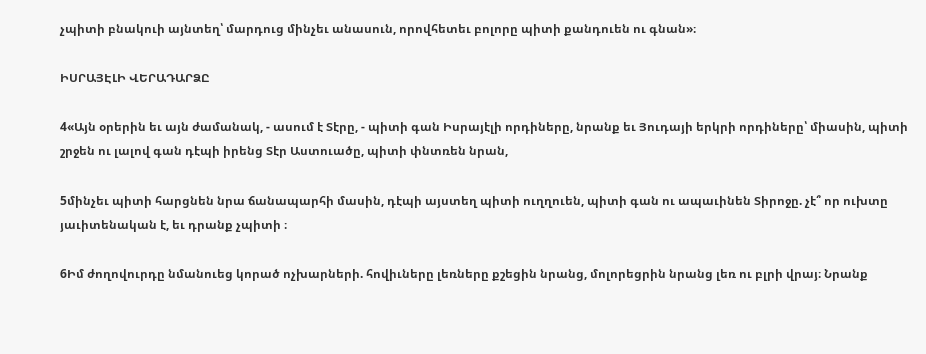չպիտի բնակուի այնտեղ՝ մարդուց մինչեւ անասուն, որովհետեւ բոլորը պիտի քանդուեն ու գնան»։

ԻՍՐԱՅԷԼԻ ՎԵՐԱԴԱՐՁԸ

4«Այն օրերին եւ այն ժամանակ, - ասում է Տէրը, - պիտի գան Իսրայէլի որդիները, նրանք եւ Յուդայի երկրի որդիները՝ միասին, պիտի շրջեն ու լալով գան դէպի իրենց Տէր Աստուածը, պիտի փնտռեն նրան,

5մինչեւ պիտի հարցնեն նրա ճանապարհի մասին, դէպի այստեղ պիտի ուղղուեն, պիտի գան ու ապաւինեն Տիրոջը. չէ՞ որ ուխտը յաւիտենական է, եւ դրանք չպիտի ։

6Իմ ժողովուրդը նմանուեց կորած ոչխարների. հովիւները լեռները քշեցին նրանց, մոլորեցրին նրանց լեռ ու բլրի վրայ։ Նրանք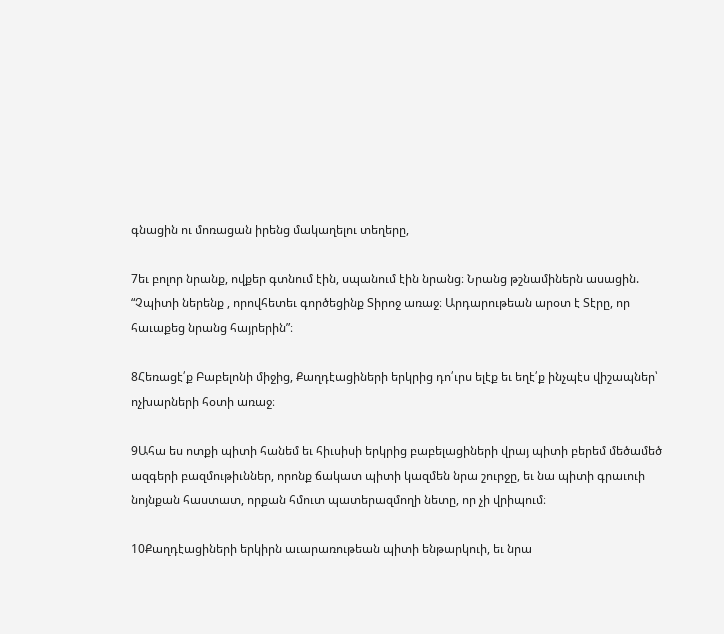գնացին ու մոռացան իրենց մակաղելու տեղերը,

7եւ բոլոր նրանք, ովքեր գտնում էին, սպանում էին նրանց։ Նրանց թշնամիներն ասացին. “Չպիտի ներենք , որովհետեւ գործեցինք Տիրոջ առաջ։ Արդարութեան արօտ է Տէրը, որ հաւաքեց նրանց հայրերին”։

8Հեռացէ՛ք Բաբելոնի միջից, Քաղդէացիների երկրից դո՛ւրս ելէք եւ եղէ՛ք ինչպէս վիշապներ՝ ոչխարների հօտի առաջ։

9Ահա ես ոտքի պիտի հանեմ եւ հիւսիսի երկրից բաբելացիների վրայ պիտի բերեմ մեծամեծ ազգերի բազմութիւններ, որոնք ճակատ պիտի կազմեն նրա շուրջը, եւ նա պիտի գրաւուի նոյնքան հաստատ, որքան հմուտ պատերազմողի նետը, որ չի վրիպում։

10Քաղդէացիների երկիրն աւարառութեան պիտի ենթարկուի, եւ նրա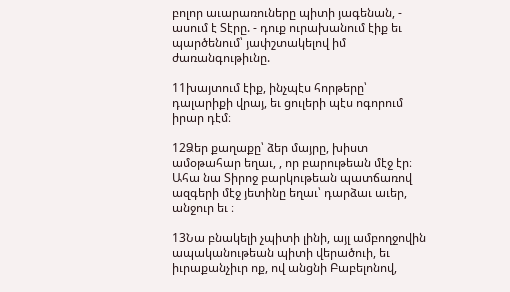բոլոր աւարառուները պիտի յագենան, - ասում է Տէրը. - դուք ուրախանում էիք եւ պարծենում՝ յափշտակելով իմ ժառանգութիւնը.

11խայտում էիք, ինչպէս հորթերը՝ դալարիքի վրայ, եւ ցուլերի պէս ոգորում իրար դէմ։

12Ձեր քաղաքը՝ ձեր մայրը, խիստ ամօթահար եղաւ, , որ բարութեան մէջ էր։ Ահա նա Տիրոջ բարկութեան պատճառով ազգերի մէջ յետինը եղաւ՝ դարձաւ աւեր, անջուր եւ ։

13Նա բնակելի չպիտի լինի, այլ ամբողջովին ապականութեան պիտի վերածուի, եւ իւրաքանչիւր ոք, ով անցնի Բաբելոնով,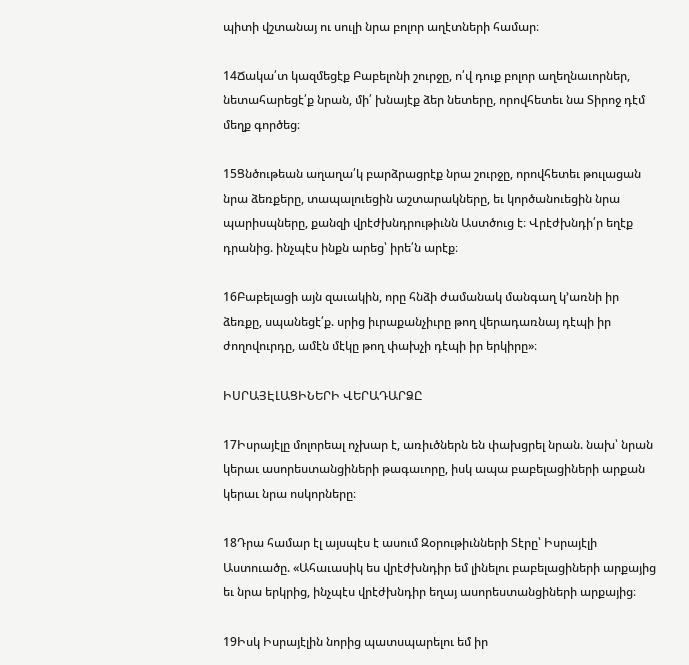պիտի վշտանայ ու սուլի նրա բոլոր աղէտների համար։

14Ճակա՛տ կազմեցէք Բաբելոնի շուրջը, ո՛վ դուք բոլոր աղեղնաւորներ, նետահարեցէ՛ք նրան, մի՛ խնայէք ձեր նետերը, որովհետեւ նա Տիրոջ դէմ մեղք գործեց։

15Ցնծութեան աղաղա՛կ բարձրացրէք նրա շուրջը, որովհետեւ թուլացան նրա ձեռքերը, տապալուեցին աշտարակները, եւ կործանուեցին նրա պարիսպները, քանզի վրէժխնդրութիւնն Աստծուց է։ Վրէժխնդի՛ր եղէք դրանից. ինչպէս ինքն արեց՝ իրե՛ն արէք։

16Բաբելացի այն զաւակին, որը հնձի ժամանակ մանգաղ կ’առնի իր ձեռքը, սպանեցէ՛ք. սրից իւրաքանչիւրը թող վերադառնայ դէպի իր ժողովուրդը, ամէն մէկը թող փախչի դէպի իր երկիրը»։

ԻՍՐԱՅԷԼԱՑԻՆԵՐԻ ՎԵՐԱԴԱՐՁԸ

17Իսրայէլը մոլորեալ ոչխար է, առիւծներն են փախցրել նրան. նախ՝ նրան կերաւ ասորեստանցիների թագաւորը, իսկ ապա բաբելացիների արքան կերաւ նրա ոսկորները։

18Դրա համար էլ այսպէս է ասում Զօրութիւնների Տէրը՝ Իսրայէլի Աստուածը. «Ահաւասիկ ես վրէժխնդիր եմ լինելու բաբելացիների արքայից եւ նրա երկրից, ինչպէս վրէժխնդիր եղայ ասորեստանցիների արքայից։

19Իսկ Իսրայէլին նորից պատսպարելու եմ իր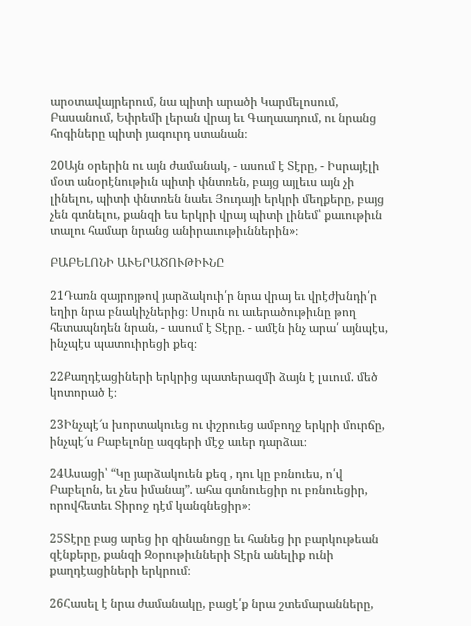արօտավայրերում, նա պիտի արածի Կարմելոսում, Բասանում, Եփրեմի լերան վրայ եւ Գաղաադում, ու նրանց հոգիները պիտի յագուրդ ստանան։

20Այն օրերին ու այն ժամանակ, - ասում է Տէրը, - Իսրայէլի մօտ անօրէնութիւն պիտի փնտռեն, բայց այլեւս այն չի լինելու, պիտի փնտռեն նաեւ Յուդայի երկրի մեղքերը, բայց չեն գտնելու, քանզի ես երկրի վրայ պիտի լինեմ՝ քաւութիւն տալու համար նրանց անիրաւութիւններին»։

ԲԱԲԵԼՈՆԻ ԱՒԵՐԱԾՈՒԹԻՒՆԸ

21Դառն զայրոյթով յարձակուի՛ր նրա վրայ եւ վրէժխնդի՛ր եղիր նրա բնակիչներից։ Սուրն ու աւերածութիւնը թող հետապնդեն նրան, - ասում է Տէրը. - ամէն ինչ արա՛ այնպէս, ինչպէս պատուիրեցի քեզ։

22Քաղդէացիների երկրից պատերազմի ձայն է լսւում. մեծ կոտորած է։

23Ինչպէ՜ս խորտակուեց ու փշրուեց ամբողջ երկրի մուրճը, ինչպէ՜ս Բաբելոնը ազգերի մէջ աւեր դարձաւ։

24Ասացի՝ “Կը յարձակուեն քեզ , դու կը բռնուես, ո՛վ Բաբելոն, եւ չես իմանայ”. ահա գտնուեցիր ու բռնուեցիր, որովհետեւ Տիրոջ դէմ կանգնեցիր»։

25Տէրը բաց արեց իր զինանոցը եւ հանեց իր բարկութեան զէնքերը, քանզի Զօրութիւնների Տէրն անելիք ունի քաղդէացիների երկրում։

26Հասել է նրա ժամանակը, բացէ՛ք նրա շտեմարանները,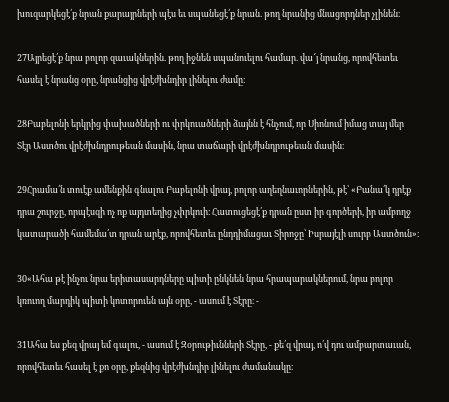խուզարկեցէ՛ք նրան քարայրների պէս եւ սպանեցէ՛ք նրան. թող նրանից մնացորդներ չլինեն։

27Այրեցէ՛ք նրա բոլոր զաւակներին. թող իջնեն սպանուելու համար. վա՜յ նրանց, որովհետեւ հասել է նրանց օրը, նրանցից վրէժխնդիր լինելու ժամը։

28Բաբելոնի երկրից փախածների ու փրկուածների ձայնն է հնչում, որ Սիոնում իմաց տայ մեր Տէր Աստծու վրէժխնդրութեան մասին, նրա տաճարի վրէժխնդրութեան մասին։

29Հրամա՛ն տուէք ամենքին գնալու Բաբելոնի վրայ, բոլոր աղեղնաւորներին, թէ՝ «Բանա՛կ դրէք դրա շուրջը, որպէսզի ոչ ոք այդտեղից չփրկուի։ Հատուցեցէ՛ք դրան ըստ իր գործերի, իր ամբողջ կատարածի համեմա՛տ դրան արէք, որովհետեւ ընդդիմացաւ Տիրոջը՝ Իսրայէլի սուրբ Աստծուն»։

30«Ահա թէ ինչու նրա երիտասարդները պիտի ընկնեն նրա հրապարակներում, նրա բոլոր կռուող մարդիկ պիտի կոտորուեն այն օրը, - ասում է Տէրը։ -

31Ահա ես քեզ վրայ եմ գալու, - ասում է Զօրութիւնների Տէրը, - քե՛զ վրայ, ո՛վ դու ամբարտաւան, որովհետեւ հասել է քո օրը, քեզնից վրէժխնդիր լինելու ժամանակը։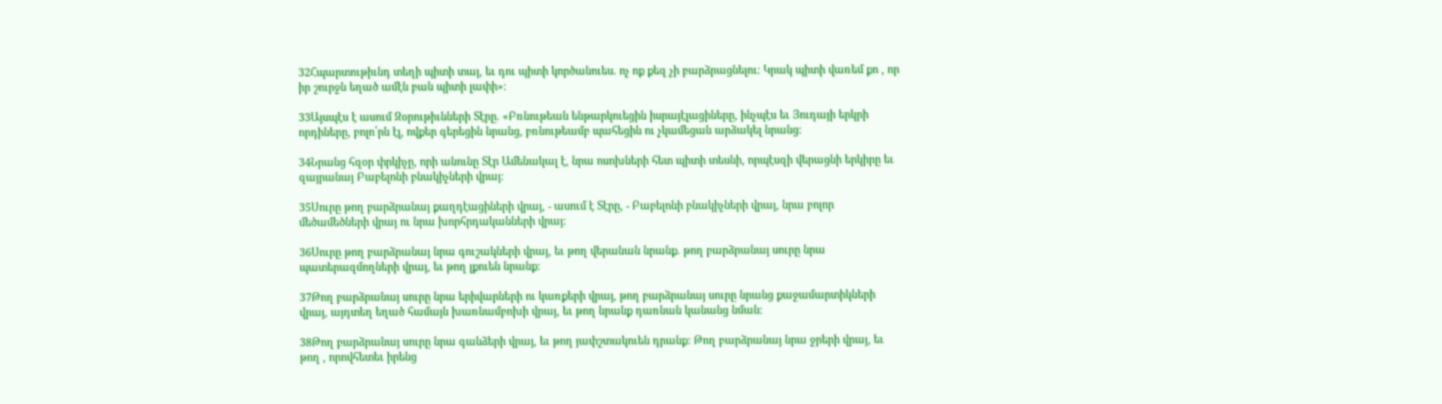32Հպարտութիւնդ տեղի պիտի տայ, եւ դու պիտի կործանուես. ոչ ոք քեզ չի բարձրացնելու։ Կրակ պիտի վառեմ քո , որ իր շուրջն եղած ամէն բան պիտի լափի»։

33Այսպէս է ասում Զօրութիւնների Տէրը. «Բռնութեան ենթարկուեցին իսրայէլացիները, ինչպէս եւ Յուդայի երկրի որդիները, բոլո՛րն էլ, ովքեր գերեցին նրանց, բռնութեամբ պահեցին ու չկամեցան արձակել նրանց։

34Նրանց հզօր փրկիչը, որի անունը Տէր Ամենակալ է, նրա ոսոխների հետ պիտի տեսնի, որպէսզի վերացնի երկիրը եւ զայրանայ Բաբելոնի բնակիչների վրայ։

35Սուրը թող բարձրանայ քաղդէացիների վրայ, - ասում է Տէրը, - Բաբելոնի բնակիչների վրայ, նրա բոլոր մեծամեծների վրայ ու նրա խորհրդականների վրայ։

36Սուրը թող բարձրանայ նրա գուշակների վրայ, եւ թող վերանան նրանք. թող բարձրանայ սուրը նրա պատերազմողների վրայ, եւ թող լքուեն նրանք։

37Թող բարձրանայ սուրը նրա երիվարների ու կառքերի վրայ, թող բարձրանայ սուրը նրանց քաջամարտիկների վրայ, այդտեղ եղած համայն խառնամբոխի վրայ, եւ թող նրանք դառնան կանանց նման։

38Թող բարձրանայ սուրը նրա գանձերի վրայ, եւ թող յափշտակուեն դրանք։ Թող բարձրանայ նրա ջրերի վրայ, եւ թող , որովհետեւ իրենց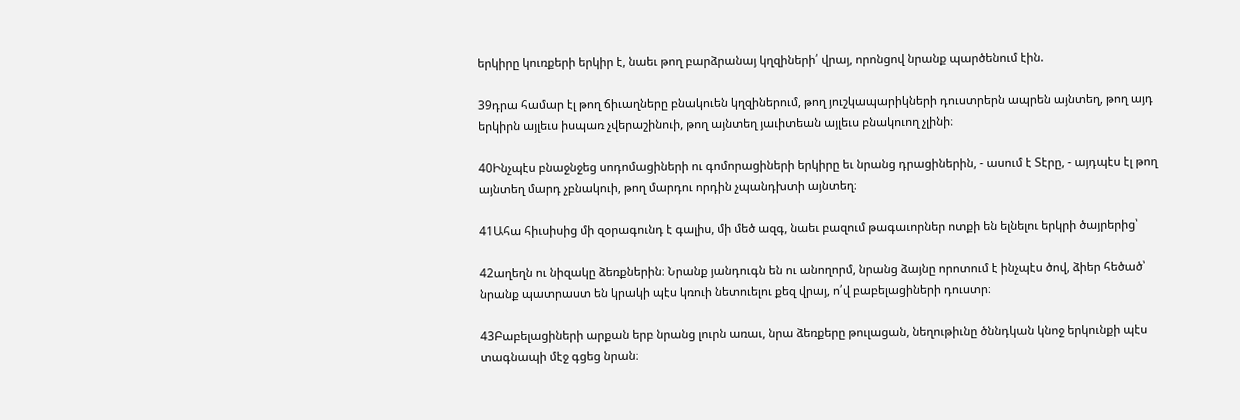երկիրը կուռքերի երկիր է, նաեւ թող բարձրանայ կղզիների՛ վրայ, որոնցով նրանք պարծենում էին.

39դրա համար էլ թող ճիւաղները բնակուեն կղզիներում, թող յուշկապարիկների դուստրերն ապրեն այնտեղ, թող այդ երկիրն այլեւս իսպառ չվերաշինուի, թող այնտեղ յաւիտեան այլեւս բնակուող չլինի։

40Ինչպէս բնաջնջեց սոդոմացիների ու գոմորացիների երկիրը եւ նրանց դրացիներին, - ասում է Տէրը, - այդպէս էլ թող այնտեղ մարդ չբնակուի, թող մարդու որդին չպանդխտի այնտեղ։

41Ահա հիւսիսից մի զօրագունդ է գալիս, մի մեծ ազգ, նաեւ բազում թագաւորներ ոտքի են ելնելու երկրի ծայրերից՝

42աղեղն ու նիզակը ձեռքներին։ Նրանք յանդուգն են ու անողորմ, նրանց ձայնը որոտում է ինչպէս ծով, ձիեր հեծած՝ նրանք պատրաստ են կրակի պէս կռուի նետուելու քեզ վրայ, ո՛վ բաբելացիների դուստր։

43Բաբելացիների արքան երբ նրանց լուրն առաւ, նրա ձեռքերը թուլացան, նեղութիւնը ծննդկան կնոջ երկունքի պէս տագնապի մէջ գցեց նրան։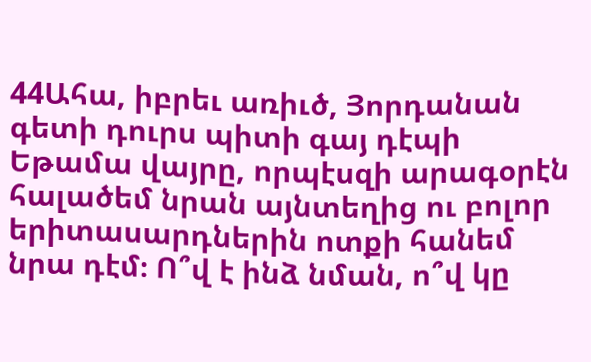44Ահա, իբրեւ առիւծ, Յորդանան գետի դուրս պիտի գայ դէպի Եթամա վայրը, որպէսզի արագօրէն հալածեմ նրան այնտեղից ու բոլոր երիտասարդներին ոտքի հանեմ նրա դէմ։ Ո՞վ է ինձ նման, ո՞վ կը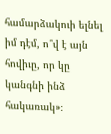համարձակուի ելնել իմ դէմ, ո՞վ է այն հովիւը, որ կը կանգնի ինձ հակառակ»։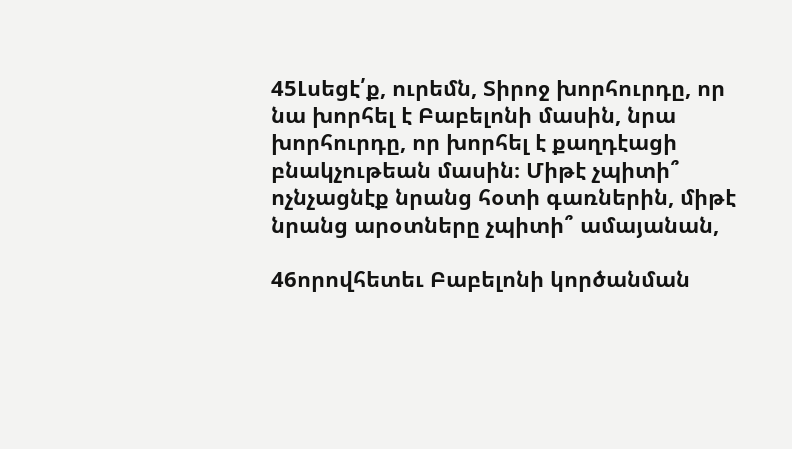45Լսեցէ՛ք, ուրեմն, Տիրոջ խորհուրդը, որ նա խորհել է Բաբելոնի մասին, նրա խորհուրդը, որ խորհել է քաղդէացի բնակչութեան մասին։ Միթէ չպիտի՞ ոչնչացնէք նրանց հօտի գառներին, միթէ նրանց արօտները չպիտի՞ ամայանան,

46որովհետեւ Բաբելոնի կործանման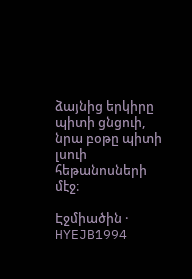ձայնից երկիրը պիտի ցնցուի, նրա բօթը պիտի լսուի հեթանոսների մէջ։

Էջմիածին · HYEJB1994